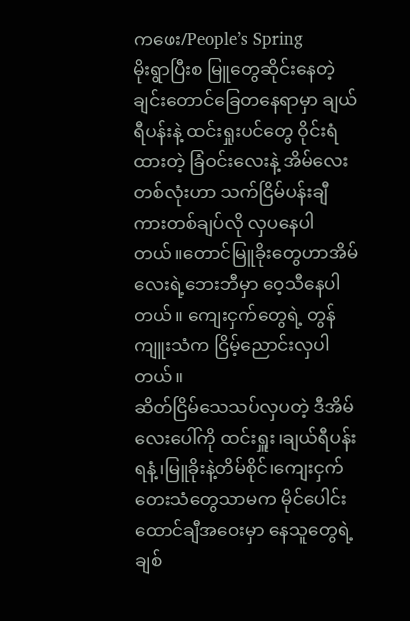ကဖေး/People’s Spring
မိုးရွာပြီးစ မြူတွေဆိုင်းနေတဲ့ ချင်းတောင်ခြေတနေရာမှာ ချယ်ရီပန်းနဲ့ ထင်းရှုးပင်တွေ ဝိုင်းရံထားတဲ့ ခြံဝင်းလေးနဲ့ အိမ်လေးတစ်လုံးဟာ သက်ငြိမ်ပန်းချီကားတစ်ချပ်လို လှပနေပါတယ်။တောင်မြူခိုးတွေဟာအိမ်လေးရဲ့ဘေးဘီမှာ ဝေ့သီနေပါတယ်။ ကျေးငှက်တွေရဲ့ တွန်ကျူးသံက ငြိမ့်ညောင်းလှပါတယ်။
ဆိတ်ငြိမ်သေသပ်လှပတဲ့ ဒီအိမ်လေးပေါ်ကို ထင်းရှူး၊ချယ်ရီပန်းရနံ့၊မြူခိုးနဲ့တိမ်စိုင်၊ကျေးငှက်တေးသံတွေသာမက မိုင်ပေါင်းထောင်ချီအဝေးမှာ နေသူတွေရဲ့ ချစ်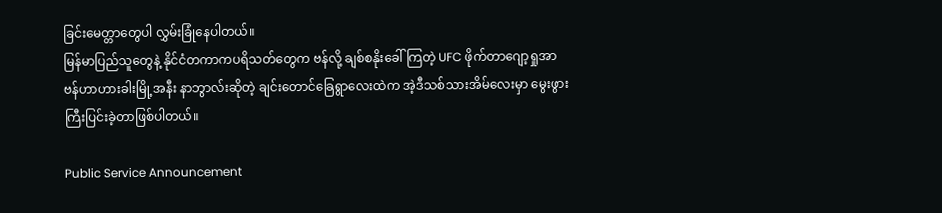ခြင်းမေတ္တာတွေပါ လွှမ်းခြုံနေပါတယ်။
မြန်မာပြည်သူတွေနဲ့ နိုင်ငံတကာကပရိသတ်တွေက ဗန်လို့ ချစ်စနိုးခေါ်ကြတဲ့ UFC ဖိုက်တာဂျော့ရှုအာဗန်ဟာဟားခါးမြို့အနီး နာဘွာလ်းဆိုတဲ့ ချင်းတောင်ခြေရွာလေးထဲက အဲ့ဒီသစ်သားအိမ်လေးမှာ မွေးဖွားကြီးပြင်းခဲ့တာဖြစ်ပါတယ်။

Public Service Announcement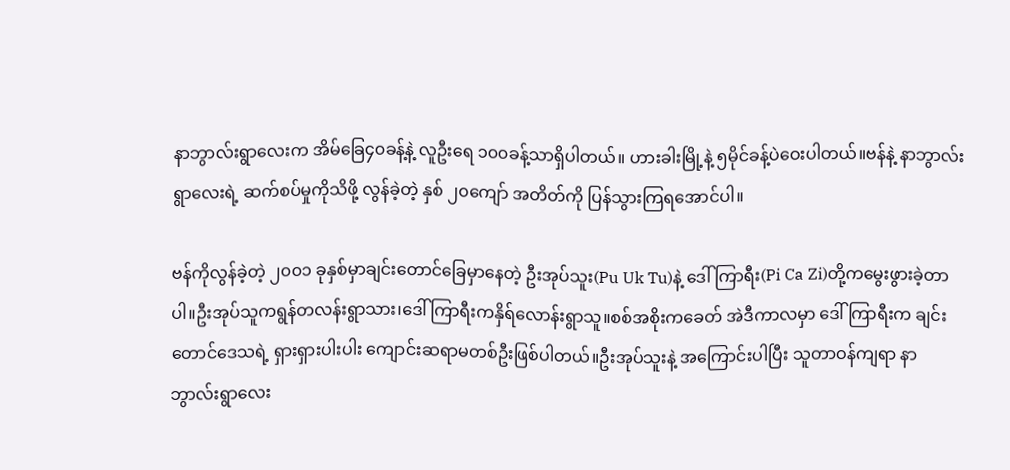နာဘွာလ်းရွာလေးက အိမ်ခြေ၄၀ခန့်နဲ့ လူဦးရေ ၁၀၀ခန့်သာရှိပါတယ်။ ဟားခါးမြို့နဲ့ ၅မိုင်ခန့်ပဲဝေးပါတယ်။ဗန်နဲ့ နာဘွာလ်းရွာလေးရဲ့ ဆက်စပ်မှုကိုသိဖို့ လွန်ခဲ့တဲ့ နှစ် ၂၀ကျော် အတိတ်ကို ပြန်သွားကြရအောင်ပါ။

ဗန်ကိုလွန်ခဲ့တဲ့ ၂၀၀၁ ခုနှစ်မှာချင်းတောင်ခြေမှာနေတဲ့ ဦးအုပ်သူး(Pu Uk Tu)နဲ့ ဒေါ် ကြာရီး(Pi Ca Zi)တို့ကမွေးဖွားခဲ့တာပါ။ဦးအုပ်သူကရွန်တလန်းရွာသား၊ဒေါ် ကြာရီးကနှိရ်လောန်းရွာသူ။စစ်အစိုးကခေတ် အဲဒီကာလမှာ ဒေါ် ကြာရီးက ချင်းတောင်ဒေသရဲ့ ရှားရှားပါးပါး ကျောင်းဆရာမတစ်ဦးဖြစ်ပါတယ်။ဦးအုပ်သူးနဲ့ အကြောင်းပါပြီး သူတာဝန်ကျရာ နာဘွာလ်းရွာလေး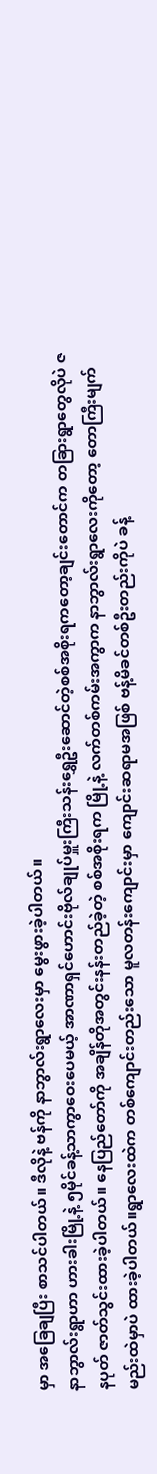မှာ အခြေချပြီး စာသင်ပါတယ်။ ဒီလိုနဲ့ ဗန်ကို နာဘွာလ်းရွာလေးမှာ မွေးဖွားခဲ့ပါတယ်။
နာဘွာလ်းရွာဟာ ဟားခါးမြို့နဲ့ ၅မိုင်ခန့်သာကွာဝေးပေမယ့် အာဏာရှင်ဟောင်းဗိုလ်ချုပ်မှူးကြီးသန်းရွှေဦးဆောင်တဲ့စစ်အစိုးရကတော့ချင်းတောင်က တခြားရွာတွေလိုပဲ ဇနပုတ် ဇာတ်သွင်းထားခဲ့ပါတယ်။ နေပြည်တော်ကို အချိန်တိုအတွင်းနန်းတည်ခဲ့တဲ့ စစ်အစိုးရက မြို့နဲ့ လက်တစ်ကမ်းအကွာက နာဘွာလ်းရွာလေးကိုတော့ တောကြီးမျက်မည်းထဲမှာပဲ ထားခဲ့ပါတယ်။ရွာလေးထဲက တစ်ကျောင်းတည်းသော မူလတန်းကျောင်းမှာ ကျောင်းဆရာမအဖြစ် ဗန့်မိခင်တစ်ဦးတည်းကိုပဲ ခန့်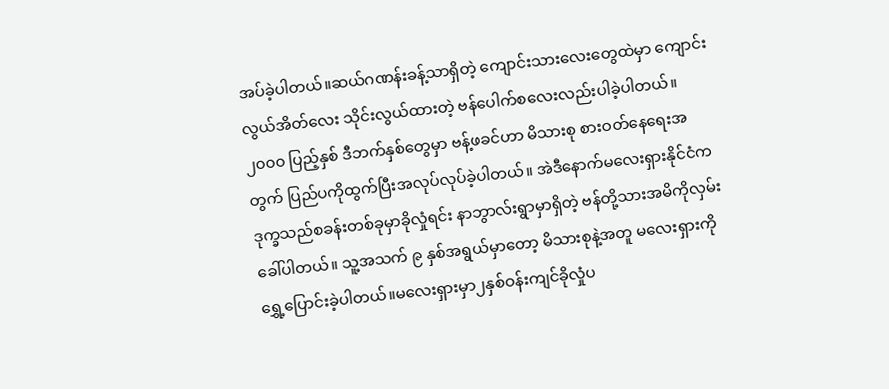အပ်ခဲ့ပါတယ်။ဆယ်ဂဏန်းခန့်သာရှိတဲ့ ကျောင်းသားလေးတွေထဲမှာ ကျောင်းလွယ်အိတ်လေး သိုင်းလွယ်ထားတဲ့ ဗန်ပေါက်စလေးလည်းပါခဲ့ပါတယ်။
၂၀၀၀ ပြည့်နှစ် ဒီဘက်နှစ်တွေမှာ ဗန့်ဖခင်ဟာ မိသားစု စားဝတ်နေရေးအတွက် ပြည်ပကိုထွက်ပြီးအလုပ်လုပ်ခဲ့ပါတယ်။ အဲဒီနောက်မလေးရှားနိုင်ငံက ဒုက္ခသည်စခန်းတစ်ခုမှာခိုလှုံရင်း နာဘွာလ်းရွာမှာရှိတဲ့ ဗန်တို့သားအမိကိုလှမ်းခေါ်ပါတယ်။ သူ့အသက် ၉ နှစ်အရွယ်မှာတော့ မိသားစုနဲ့အတူ မလေးရှားကိုရွှေ့ပြောင်းခဲ့ပါတယ်။မလေးရှားမှာ၂နှစ်ဝန်းကျင်ခိုလှုံပ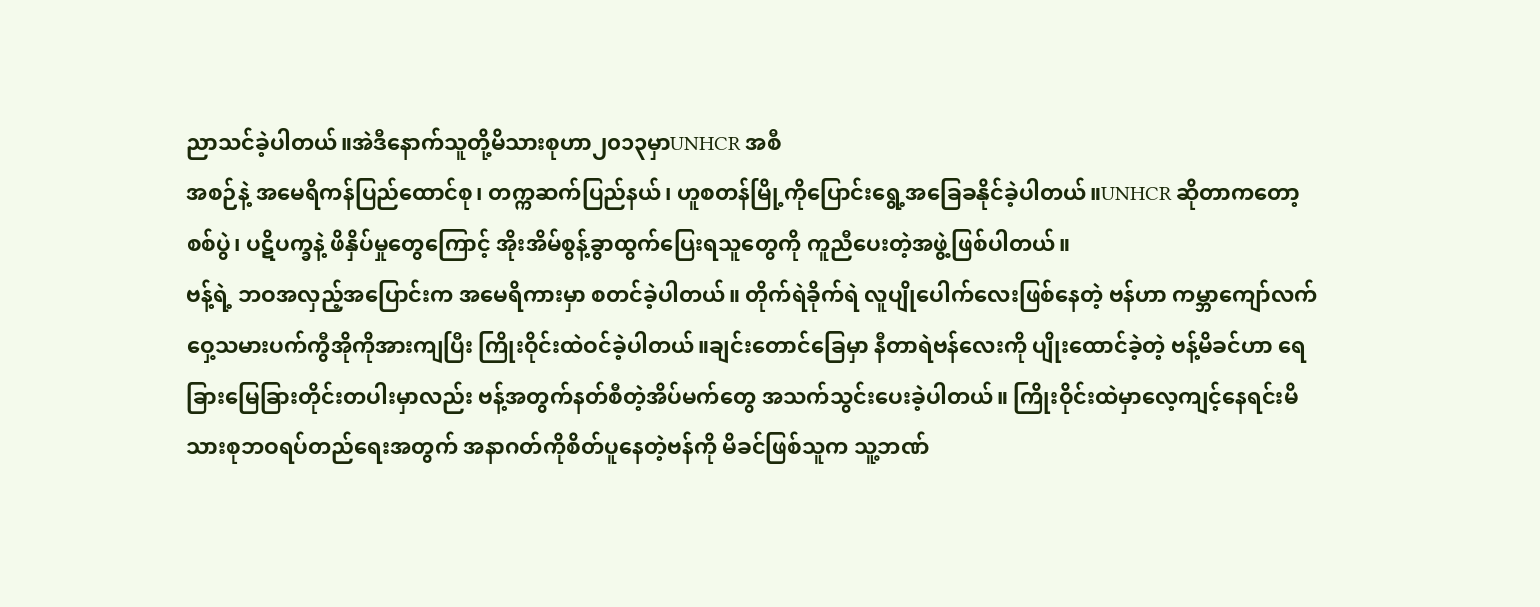ညာသင်ခဲ့ပါတယ်။အဲဒီနောက်သူတို့မိသားစုဟာ၂၀၁၃မှာUNHCR အစီ
အစဉ်နဲ့ အမေရိကန်ပြည်ထောင်စု၊ တက္ကဆက်ပြည်နယ်၊ ဟူစတန်မြို့ကိုပြောင်းရွေ့အခြေခနိုင်ခဲ့ပါတယ်။UNHCR ဆိုတာကတော့ စစ်ပွဲ၊ ပဋိပက္ခနဲ့ ဖိနှိပ်မှုတွေကြောင့် အိုးအိမ်စွန့်ခွာထွက်ပြေးရသူတွေကို ကူညီပေးတဲ့အဖွဲ့ဖြစ်ပါတယ်။
ဗန့်ရဲ့ ဘဝအလှည့်အပြောင်းက အမေရိကားမှာ စတင်ခဲ့ပါတယ်။ တိုက်ရဲခိုက်ရဲ လူပျိုပေါက်လေးဖြစ်နေတဲ့ ဗန်ဟာ ကမ္ဘာကျော်လက်ဝှေ့သမားပက်ကွီအိုကိုအားကျပြီး ကြိုးဝိုင်းထဲဝင်ခဲ့ပါတယ်။ချင်းတောင်ခြေမှာ နီတာရဲဗန်လေးကို ပျိုးထောင်ခဲ့တဲ့ ဗန့်မိခင်ဟာ ရေခြားမြေခြားတိုင်းတပါးမှာလည်း ဗန့်အတွက်နတ်စီတဲ့အိပ်မက်တွေ အသက်သွင်းပေးခဲ့ပါတယ်။ ကြိုးဝိုင်းထဲမှာလေ့ကျင့်နေရင်းမိသားစုဘဝရပ်တည်ရေးအတွက် အနာဂတ်ကိုစိတ်ပူနေတဲ့ဗန်ကို မိခင်ဖြစ်သူက သူ့ဘဏ်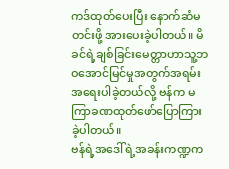ကဒ်ထုတ်ပေးပြီး နောက်ဆံမတင်းဖို့ အားပေးခဲ့ပါတယ်။ မိခင်ရဲ့ချစ်ခြင်းမေတ္တာဟာသူ့ဘဝအောင်မြင်မှုအတွက်အရမ်းအရေးပါခဲ့တယ်လို့ ဗန်က မကြာခဏထုတ်ဖော်ပြောကြားခဲ့ပါတယ်။
ဗန်ရဲ့အဒေါ်ရဲ့အခန်းကဏ္ဍက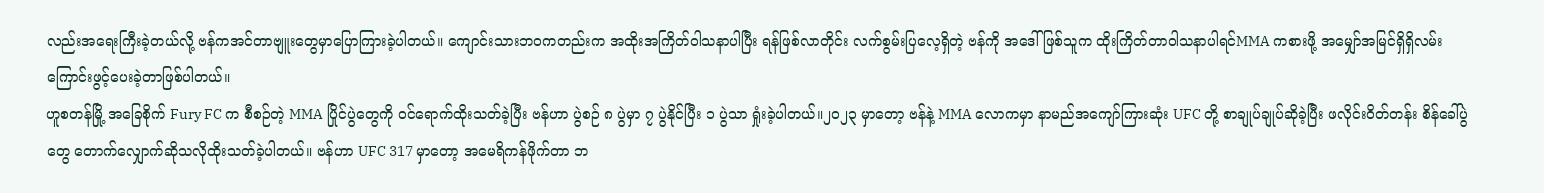လည်းအရေးကြီးခဲ့တယ်လို့ ဗန်ကအင်တာဗျူးတွေမှာပြောကြားခဲ့ပါတယ်။ ကျောင်းသားဘဝကတည်းက အထိုးအကြိတ်ဝါသနာပါပြီး ရန်ဖြစ်လာတိုင်း လက်စွမ်းပြလေ့ရှိတဲ့ ဗန်ကို အဒေါ်ဖြစ်သူက ထိုးကြိတ်တာဝါသနာပါရင်MMA ကစားဖို့ အမျှော်အမြင်ရှိရှိလမ်းကြောင်းဖွင့်ပေးခဲ့တာဖြစ်ပါတယ်။
ဟူစတန်မြို့ အခြေစိုက် Fury FC က စီစဉ်တဲ့ MMA ပြိုင်ပွဲတွေကို ဝင်ရောက်ထိုးသတ်ခဲ့ပြီး ဗန်ဟာ ပွဲစဉ် ၈ ပွဲမှာ ၇ ပွဲနိုင်ပြီး ၁ ပွဲသာ ရှုံးခဲ့ပါတယ်။၂၀၂၃ မှာတော့ ဗန်နဲ့ MMA လောကမှာ နာမည်အကျော်ကြားဆုံး UFC တို့ စာချုပ်ချုပ်ဆိုခဲ့ပြီး ဖလိုင်းဝိတ်တန်း စိန်ခေါ်ပွဲတွေ တောက်လျှောက်ဆိုသလိုထိုးသတ်ခဲ့ပါတယ်။ ဗန်ဟာ UFC 317 မှာတော့ အမေရိကန်ဖိုက်တာ ဘ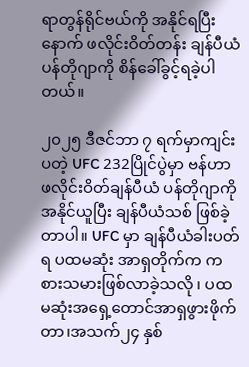ရာတွန်ရိုင်ဗယ်ကို အနိုင်ရပြီးနောက် ဖလိုင်းဝိတ်တန်း ချန်ပီယံ ပန်တိုဂျာကို စိန်ခေါ်ခွင့်ရခဲ့ပါတယ်။

၂၀၂၅ ဒီဇင်ဘာ ၇ ရက်မှာကျင်းပတဲ့ UFC 232ပြိုင်ပွဲမှာ ဗန်ဟာ ဖလိုင်းဝိတ်ချန်ပီယံ ပန်တိုဂျာကို အနိုင်ယူပြီး ချန်ပီယံသစ် ဖြစ်ခဲ့တာပါ။ UFC မှာ ချန်ပီယံခါးပတ်ရ ပထမဆုံး အာရှတိုက်က ကစားသမားဖြစ်လာခဲ့သလို ၊ ပထမဆုံးအရှေ့တောင်အာရှဖွားဖိုက်တာ၊အသက်၂၄ နှစ်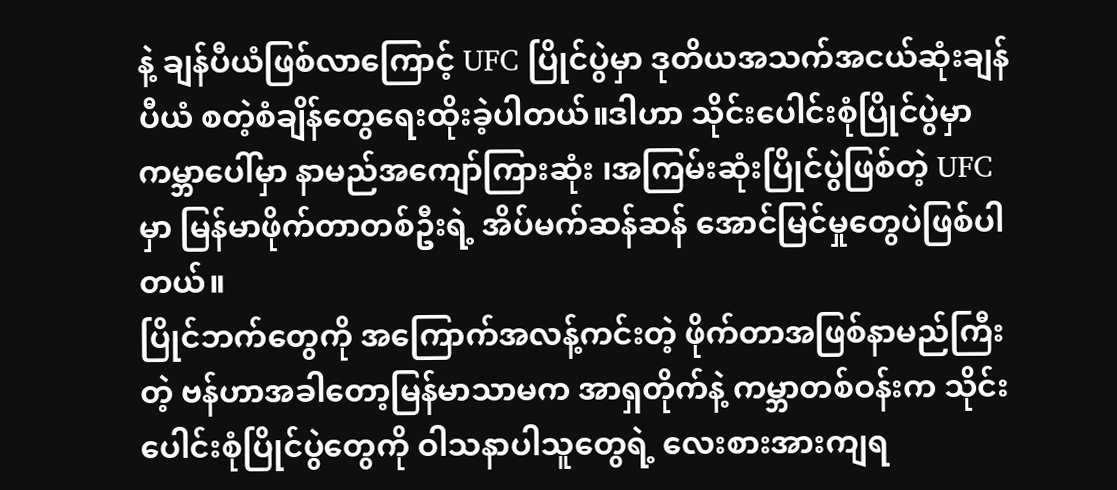နဲ့ ချန်ပီယံဖြစ်လာကြောင့် UFC ပြိုင်ပွဲမှာ ဒုတိယအသက်အငယ်ဆုံးချန်ပီယံ စတဲ့စံချိန်တွေရေးထိုးခဲ့ပါတယ်။ဒါဟာ သိုင်းပေါင်းစုံပြိုင်ပွဲမှာ ကမ္ဘာပေါ်မှာ နာမည်အကျော်ကြားဆုံး ၊အကြမ်းဆုံးပြိုင်ပွဲဖြစ်တဲ့ UFC မှာ မြန်မာဖိုက်တာတစ်ဦးရဲ့ အိပ်မက်ဆန်ဆန် အောင်မြင်မှုတွေပဲဖြစ်ပါတယ်။
ပြိုင်ဘက်တွေကို အကြောက်အလန့်ကင်းတဲ့ ဖိုက်တာအဖြစ်နာမည်ကြီးတဲ့ ဗန်ဟာအခါတော့မြန်မာသာမက အာရှတိုက်နဲ့ ကမ္ဘာတစ်ဝန်းက သိုင်းပေါင်းစုံပြိုင်ပွဲတွေကို ဝါသနာပါသူတွေရဲ့ လေးစားအားကျရ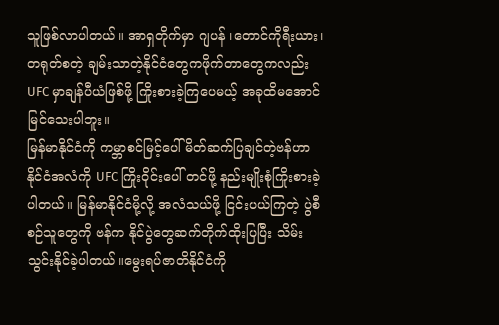သူဖြစ်လာပါတယ်။ အာရှတိုက်မှာ ဂျပန် ၊တောင်ကိုရီးယား၊တရုတ်စတဲ့ ချမ်းသာတဲ့နိုင်ငံတွေကဖိုက်တာတွေကလည်း UFC မှာချန်ပီယံဖြစ်ဖို့ ကြိုးစားခဲ့ကြပေမယ့် အခုထိမအောင်မြင်သေးပါဘူး။
မြန်မာနိုင်ငံကို ကမ္ဘာစင်မြင့်ပေါ် မိတ်ဆက်ပြချင်တဲ့ဗန်ဟာ နိုင်ငံအလံကို UFC ကြိုးဝိုင်းပေါ် တင်ဖို့ နည်းမျိုးစုံကြိုးစားခဲ့ပါတယ်။ မြန်မာနိုင်ငံမို့လို့ အလံသယ်ဖို့ ငြင်းပယ်ကြတဲ့ ပွဲစီစဉ်သူတွေကို ဗန်က နိုင်ပွဲတွေဆက်တိုက်ထိုးပြပြီး သိမ်းသွင်းနိုင်ခဲ့ပါတယ်။မွေးရပ်ဇာတိနိုင်ငံကို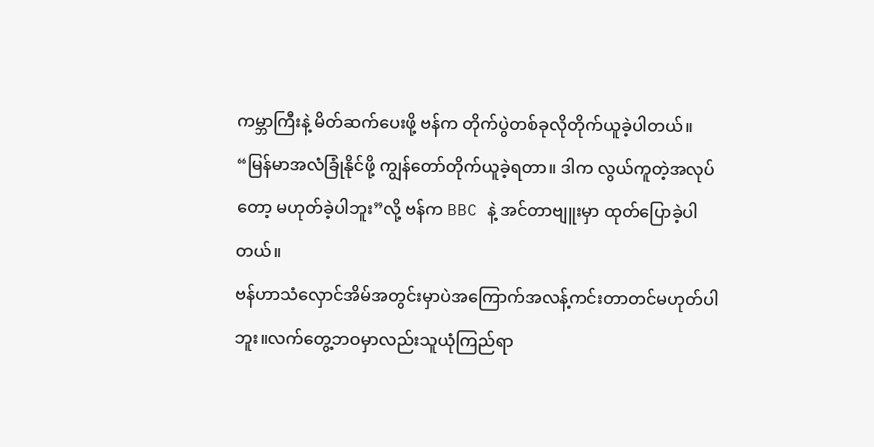ကမ္ဘာကြီးနဲ့ မိတ်ဆက်ပေးဖို့ ဗန်က တိုက်ပွဲတစ်ခုလိုတိုက်ယူခဲ့ပါတယ်။
“မြန်မာအလံခြုံနိုင်ဖို့ ကျွန်တော်တိုက်ယူခဲ့ရတာ။ ဒါက လွယ်ကူတဲ့အလုပ်တော့ မဟုတ်ခဲ့ပါဘူး”လို့ ဗန်က BBC နဲ့ အင်တာဗျူးမှာ ထုတ်ပြောခဲ့ပါတယ်။
ဗန်ဟာသံလှောင်အိမ်အတွင်းမှာပဲအကြောက်အလန့်ကင်းတာတင်မဟုတ်ပါဘူး။လက်တွေ့ဘဝမှာလည်းသူယုံကြည်ရာ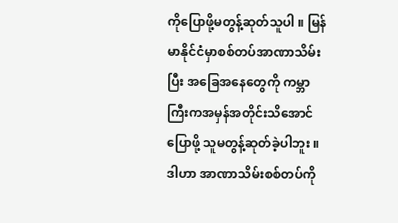ကိုပြောဖို့မတွန့်ဆုတ်သူပါ ။ မြန်မာနိုင်ငံမှာစစ်တပ်အာဏာသိမ်းပြီး အခြေအနေတွေကို ကမ္ဘာကြီးကအမှန်အတိုင်းသိအောင် ပြောဖို့ သူမတွန့်ဆုတ်ခဲ့ပါဘူး ။ဒါဟာ အာဏာသိမ်းစစ်တပ်ကို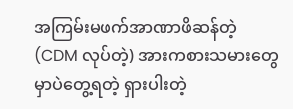အကြမ်းမဖက်အာဏာဖိဆန်တဲ့(CDM လုပ်တဲ့) အားကစားသမားတွေမှာပဲတွေ့ရတဲ့ ရှားပါးတဲ့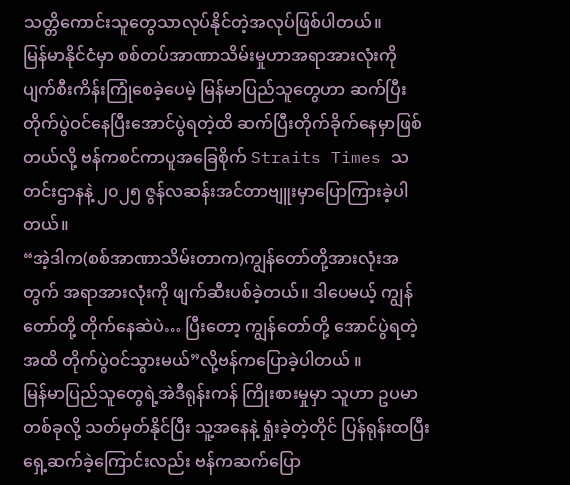သတ္တိကောင်းသူတွေသာလုပ်နိုင်တဲ့အလုပ်ဖြစ်ပါတယ်။
မြန်မာနိုင်ငံမှာ စစ်တပ်အာဏာသိမ်းမှုဟာအရာအားလုံးကို ပျက်စီးကိန်းကြုံစေခဲ့ပေမဲ့ မြန်မာပြည်သူတွေဟာ ဆက်ပြီး တိုက်ပွဲဝင်နေပြီးအောင်ပွဲရတဲ့ထိ ဆက်ပြီးတိုက်ခိုက်နေမှာဖြစ်တယ်လို့ ဗန်ကစင်ကာပူအခြေစိုက် Straits Times သတင်းဌာနနဲ့ ၂၀၂၅ ဇွန်လဆန်းအင်တာဗျူးမှာပြောကြားခဲ့ပါတယ်။
“အဲ့ဒါက(စစ်အာဏာသိမ်းတာက)ကျွန်တော်တို့အားလုံးအတွက် အရာအားလုံးကို ဖျက်ဆီးပစ်ခဲ့တယ်။ ဒါပေမယ့် ကျွန်တော်တို့ တိုက်နေဆဲပဲ… ပြီးတော့ ကျွန်တော်တို့ အောင်ပွဲရတဲ့အထိ တိုက်ပွဲဝင်သွားမယ်”လို့ဗန်ကပြောခဲ့ပါတယ် ။
မြန်မာပြည်သူတွေရဲ့အဲဒီရုန်းကန် ကြိုးစားမှုမှာ သူဟာ ဥပမာတစ်ခုလို့ သတ်မှတ်နိုင်ပြီး သူ့အနေနဲ့ ရှုံးခဲ့တဲ့တိုင် ပြန်ရုန်းထပြီး ရှေ့ဆက်ခဲ့ကြောင်းလည်း ဗန်ကဆက်ပြော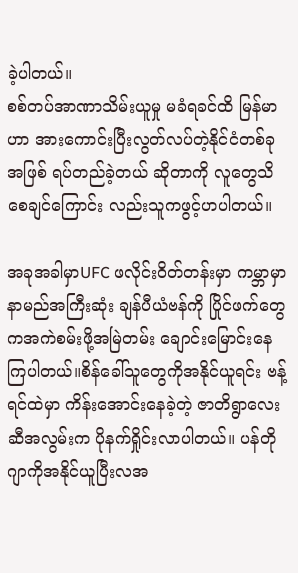ခဲ့ပါတယ်။
စစ်တပ်အာဏာသိမ်းယူမှု မခံရခင်ထိ မြန်မာဟာ အားကောင်းပြီးလွတ်လပ်တဲ့နိုင်ငံတစ်ခုအဖြစ် ရပ်တည်ခဲ့တယ် ဆိုတာကို လူတွေသိစေချင်ကြောင်း လည်းသူကဖွင့်ဟပါတယ်။

အခုအခါမှာUFC ဖလိုင်းဝိတ်တန်းမှာ ကမ္ဘာမှာနာမည်အကြီးဆုံး ချန်ပီယံဗန်ကို ပြိုင်ဖက်တွေကအကဲစမ်းဖို့အမြဲတမ်း ချောင်းမြောင်းနေကြပါတယ်။စိန်ခေါ်သူတွေကိုအနိုင်ယူရင်း ဗန့်ရင်ထဲမှာ ကိန်းအောင်းနေခဲ့တဲ့ ဇာတိရွာလေးဆီအလွမ်းက ပိုနက်ရှိုင်းလာပါတယ်။ ပန်တိုဂျာကိုအနိုင်ယူပြီးလအ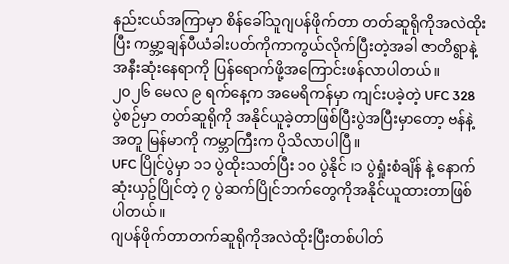နည်းငယ်အကြာမှာ စိန်ခေါ်သူဂျပန်ဖိုက်တာ တတ်ဆူရိုကိုအလဲထိုးပြီး ကမ္ဘာ့ချန်ပီယံခါးပတ်ကိုကာကွယ်လိုက်ပြီးတဲ့အခါ ဇာတိရွာနဲ့အနီးဆုံးနေရာကို ပြန်ရောက်ဖို့အကြောင်းဖန်လာပါတယ်။
၂၀၂၆ မေလ ၉ ရက်နေ့က အမေရိကန်မှာ ကျင်းပခဲ့တဲ့ UFC 328 ပွဲစဉ်မှာ တတ်ဆူရိုကို အနိုင်ယူခဲ့တာဖြစ်ပြီးပွဲအပြီးမှာတော့ ဗန်နဲ့အတူ မြန်မာကို ကမ္ဘာကြီးက ပိုသိလာပါပြီ။
UFC ပြိုင်ပွဲမှာ ၁၁ ပွဲထိုးသတ်ပြီး ၁၀ ပွဲနိုင် ၊၁ ပွဲရှုံးစံချိန် နဲ့ နောက်ဆုံးယှဥ်ပြိုင်တဲ့ ၇ ပွဲဆက်ပြိုင်ဘက်တွေကိုအနိုင်ယူထားတာဖြစ်ပါတယ်။
ဂျပန်ဖိုက်တာတက်ဆူရိုကိုအလဲထိုးပြီးတစ်ပါတ်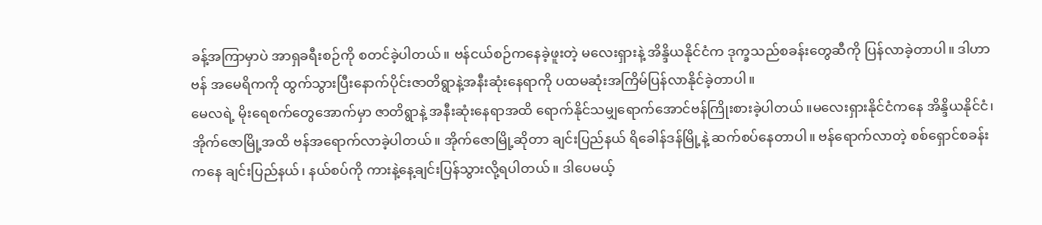ခန့်အကြာမှာပဲ အာရှခရီးစဉ်ကို စတင်ခဲ့ပါတယ်။ ဗန်ငယ်စဉ်ကနေခဲ့ဖူးတဲ့ မလေးရှားနဲ့ အိန္ဒိယနိုင်ငံက ဒုက္ခသည်စခန်းတွေဆီကို ပြန်လာခဲ့တာပါ။ ဒါဟာဗန် အမေရိကကို ထွက်သွားပြီးနောက်ပိုင်းဇာတိရွာနဲ့အနီးဆုံးနေရာကို ပထမဆုံးအကြိမ်ပြန်လာနိုင်ခဲ့တာပါ။
မေလရဲ့ မိုးရေစက်တွေအောက်မှာ ဇာတိရွာနဲ့ အနီးဆုံးနေရာအထိ ရောက်နိုင်သမျှရောက်အောင်ဗန်ကြိုးစားခဲ့ပါတယ်။မလေးရှားနိုင်ငံကနေ အိန္ဒိယနိုင်ငံ၊ အိုက်ဇောမြို့အထိ ဗန်အရောက်လာခဲ့ပါတယ်။ အိုက်ဇောမြို့ဆိုတာ ချင်းပြည်နယ် ရိခေါန်ဒန်မြို့နဲ့ ဆက်စပ်နေတာပါ။ ဗန်ရောက်လာတဲ့ စစ်ရှောင်စခန်းကနေ ချင်းပြည်နယ်၊ နယ်စပ်ကို ကားနဲ့နေ့ချင်းပြန်သွားလို့ရပါတယ်။ ဒါပေမယ့်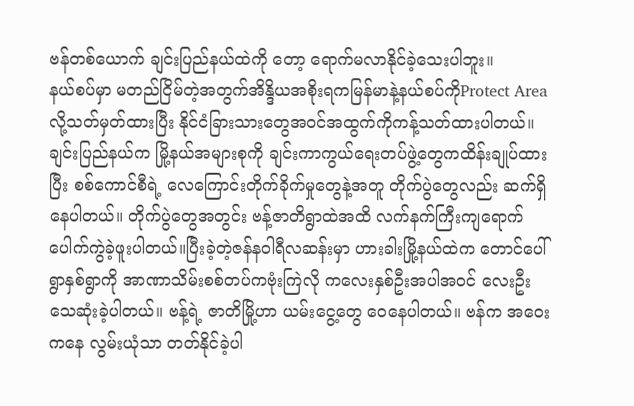ဗန်တစ်ယောက် ချင်းပြည်နယ်ထဲကို တော့ ရောက်မလာနိုင်ခဲ့သေးပါဘူး။
နယ်စပ်မှာ မတည်ငြိမ်တဲ့အတွက်အိန္ဒိယအစိုးရကမြန်မာနဲ့နယ်စပ်ကိုProtect Area လို့သတ်မှတ်ထားပြီး နိုင်ငံခြားသားတွေအဝင်အထွက်ကိုကန့်သတ်ထားပါတယ်။ချင်းပြည်နယ်က မြို့နယ်အများစုကို ချင်းကာကွယ်ရေးတပ်ဖွဲ့တွေကထိန်းချုပ်ထားပြီး စစ်ကောင်စီရဲ့ လေကြောင်းတိုက်ခိုက်မှုတွေနဲ့အတူ တိုက်ပွဲတွေလည်း ဆက်ရှိနေပါတယ်။ တိုက်ပွဲတွေအတွင်း ဗန့်ဇာတိရွာထဲအထိ လက်နက်ကြီးကျရောက်ပေါက်ကွဲခဲ့ဖူးပါတယ်။ပြီးခဲ့တဲ့ဇန်နဝါရီလဆန်းမှာ ဟားခါးမြို့နယ်ထဲက တောင်ပေါ်ရွာနှစ်ရွာကို အာဏာသိမ်းစစ်တပ်ကဗုံးကြဲလို ကလေးနှစ်ဦးအပါအဝင် လေးဦး သေဆုံးခဲ့ပါတယ်။ ဗန့်ရဲ့ ဇာတိမြို့ဟာ ယမ်းငွေ့တွေ ဝေနေပါတယ်။ ဗန်က အဝေးကနေ လွမ်းယုံသာ တတ်နိုင်ခဲ့ပါ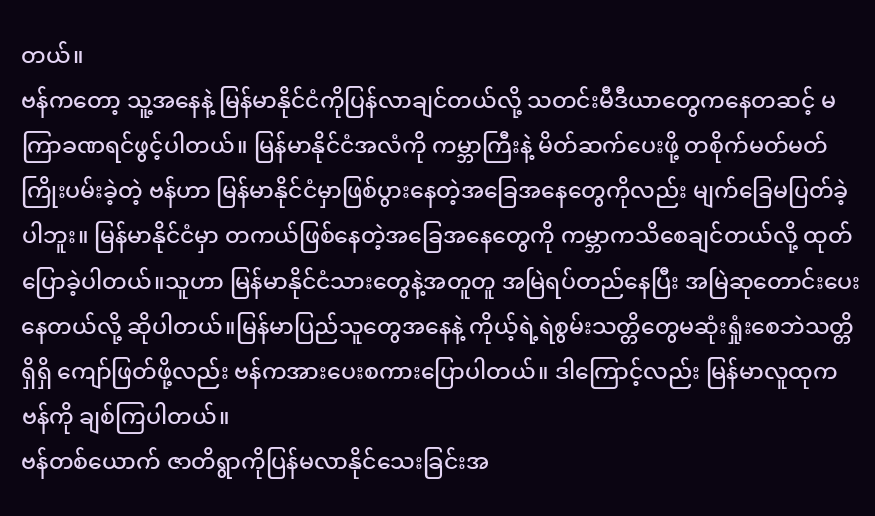တယ်။
ဗန်ကတော့ သူ့အနေနဲ့ မြန်မာနိုင်ငံကိုပြန်လာချင်တယ်လို့ သတင်းမီဒီယာတွေကနေတဆင့် မကြာခဏရင်ဖွင့်ပါတယ်။ မြန်မာနိုင်ငံအလံကို ကမ္ဘာကြီးနဲ့ မိတ်ဆက်ပေးဖို့ တစိုက်မတ်မတ်ကြိုးပမ်းခဲ့တဲ့ ဗန်ဟာ မြန်မာနိုင်ငံမှာဖြစ်ပွားနေတဲ့အခြေအနေတွေကိုလည်း မျက်ခြေမပြတ်ခဲ့ပါဘူး။ မြန်မာနိုင်ငံမှာ တကယ်ဖြစ်နေတဲ့အခြေအနေတွေကို ကမ္ဘာကသိစေချင်တယ်လို့ ထုတ်ပြောခဲ့ပါတယ်။သူဟာ မြန်မာနိုင်ငံသားတွေနဲ့အတူတူ အမြဲရပ်တည်နေပြီး အမြဲဆုတောင်းပေးနေတယ်လို့ ဆိုပါတယ်။မြန်မာပြည်သူတွေအနေနဲ့ ကိုယ့်ရဲ့ရဲစွမ်းသတ္တိတွေမဆုံးရှုံးစေဘဲသတ္တိရှိရှိ ကျော်ဖြတ်ဖို့လည်း ဗန်ကအားပေးစကားပြောပါတယ်။ ဒါကြောင့်လည်း မြန်မာလူထုက ဗန်ကို ချစ်ကြပါတယ်။
ဗန်တစ်ယောက် ဇာတိရွာကိုပြန်မလာနိုင်သေးခြင်းအ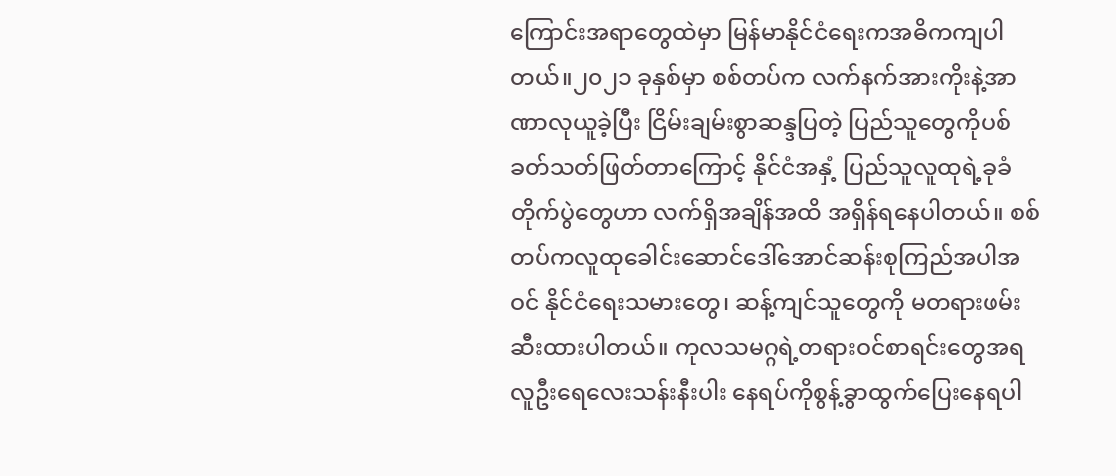ကြောင်းအရာတွေထဲမှာ မြန်မာနိုင်ငံရေးကအဓိကကျပါတယ်။၂၀၂၁ ခုနှစ်မှာ စစ်တပ်က လက်နက်အားကိုးနဲ့အာဏာလုယူခဲ့ပြီး ငြိမ်းချမ်းစွာဆန္ဒပြတဲ့ ပြည်သူတွေကိုပစ်ခတ်သတ်ဖြတ်တာကြောင့် နိုင်ငံအနှံ့ ပြည်သူလူထုရဲ့ခုခံတိုက်ပွဲတွေဟာ လက်ရှိအချိန်အထိ အရှိန်ရနေပါတယ်။ စစ်တပ်ကလူထုခေါင်းဆောင်ဒေါ်အောင်ဆန်းစုကြည်အပါအဝင် နိုင်ငံရေးသမားတွေ၊ ဆန့်ကျင်သူတွေကို မတရားဖမ်းဆီးထားပါတယ်။ ကုလသမဂ္ဂရဲ့တရားဝင်စာရင်းတွေအရလူဦးရေလေးသန်းနီးပါး နေရပ်ကိုစွန့်ခွာထွက်ပြေးနေရပါ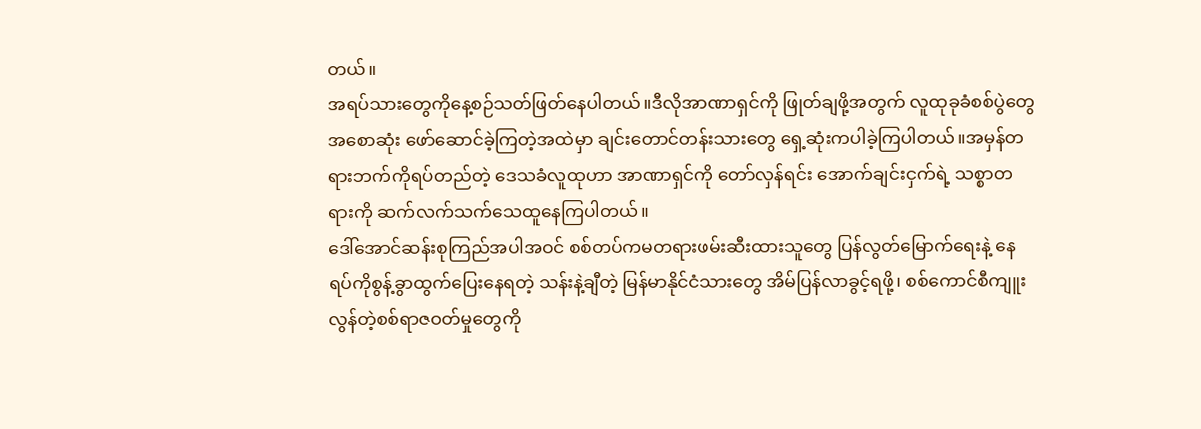တယ်။
အရပ်သားတွေကိုနေ့စဉ်သတ်ဖြတ်နေပါတယ်။ဒီလိုအာဏာရှင်ကို ဖြုတ်ချဖို့အတွက် လူထုခုခံစစ်ပွဲတွေ အစောဆုံး ဖော်ဆောင်ခဲ့ကြတဲ့အထဲမှာ ချင်းတောင်တန်းသားတွေ ရှေ့ဆုံးကပါခဲ့ကြပါတယ်။အမှန်တရားဘက်ကိုရပ်တည်တဲ့ ဒေသခံလူထုဟာ အာဏာရှင်ကို တော်လှန်ရင်း အောက်ချင်းငှက်ရဲ့ သစ္စာတရားကို ဆက်လက်သက်သေထူနေကြပါတယ်။
ဒေါ်အောင်ဆန်းစုကြည်အပါအဝင် စစ်တပ်ကမတရားဖမ်းဆီးထားသူတွေ ပြန်လွတ်မြောက်ရေးနဲ့ နေရပ်ကိုစွန့်ခွာထွက်ပြေးနေရတဲ့ သန်းနဲ့ချီတဲ့ မြန်မာနိုင်ငံသားတွေ အိမ်ပြန်လာခွင့်ရဖို့၊ စစ်ကောင်စီကျူးလွန်တဲ့စစ်ရာဇဝတ်မှုတွေကို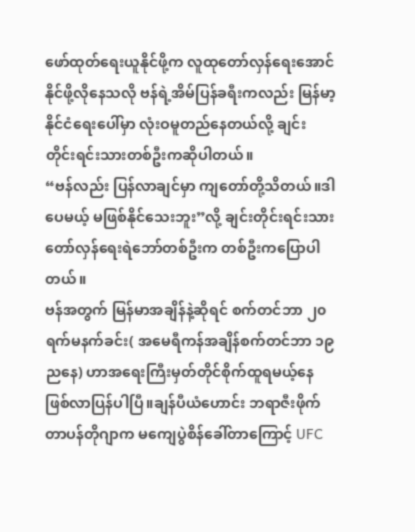ဖော်ထုတ်ရေးယူနိုင်ဖို့က လူထုတော်လှန်ရေးအောင်နိုင်ဖို့လိုနေသလို ဗန်ရဲ့အိမ်ပြန်ခရီးကလည်း မြန်မာ့နိုင်ငံရေးပေါ်မှာ လုံးဝမူတည်နေတယ်လို့ ချင်းတိုင်းရင်းသားတစ်ဦးကဆိုပါတယ်။
“ဗန်လည်း ပြန်လာချင်မှာ ကျတော်တို့သိတယ်။ဒါပေမယ့် မဖြစ်နိုင်သေးဘူး”လို့ ချင်းတိုင်းရင်းသား တော်လှန်ရေးရဲဘော်တစ်ဦးက တစ်ဦးကပြောပါတယ်။
ဗန်အတွက် မြန်မာအချိန်နဲ့ဆိုရင် စက်တင်ဘာ ၂၀ ရက်မနက်ခင်း( အမေရီကန်အချိန်စက်တင်ဘာ ၁၉ ညနေ) ဟာအရေးကြီးမှတ်တိုင်စိုက်ထူရမယ့်နေဖြစ်လာပြန်ပါပြီ။ချန်ပီယံဟောင်း ဘရာဇီးဖိုက်တာပန်တိုဂျာက မကျေပွဲစိန်ခေါ်တာကြောင့် UFC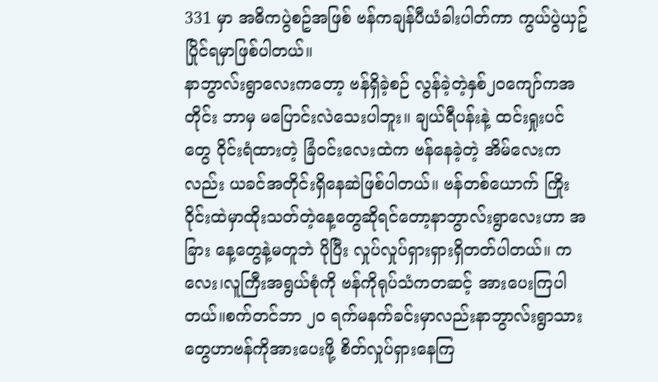331 မှာ အဓိကပွဲစဥ်အဖြစ် ဗန်ကချန်ပီယံခါးပါတ်ကာ ကွယ်ပွဲယှဥ်ပြိုင်ရမှာဖြစ်ပါတယ်။
နာဘွာလ်းရွာလေးကတော့ ဗန်ရှိခဲ့စဉ် လွန်ခဲ့တဲ့နှစ်၂၀ကျော်ကအတိုင်း ဘာမှ မပြောင်းလဲသေးပါဘူး။ ချယ်ရီပန်းနဲ့ ထင်းရှုးပင်တွေ ဝိုင်းရံထားတဲ့ ခြံဝင်းလေးထဲက ဗန်နေခဲ့တဲ့ အိမ်လေးကလည်း ယခင်အတိုင်းရှိနေဆဲဖြစ်ပါတယ်။ ဗန်တစ်ယောက် ကြိုးဝိုင်းထဲမှာထိုးသတ်တဲ့နေ့တွေဆိုရင်တော့နာဘွာလ်းရွာလေးဟာ အခြား နေ့တွေနဲ့မတူဘဲ ပိုပြီး လှုပ်လှုပ်ရှားရှားရှိတတ်ပါတယ်။ ကလေး၊လူကြီးအရွယ်စုံကို ဗန်ကိုရုပ်သံကတဆင့် အားပေးကြပါတယ်။စက်တင်ဘာ ၂၀ ရက်မနက်ခင်းမှာလည်းနာဘွာလ်းရွာသားတွေဟာဗန်ကိုအားပေးဖို့ စိတ်လှုပ်ရှားနေကြ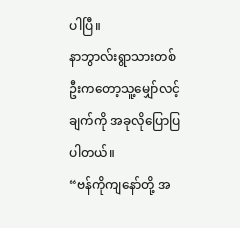ပါပြီ။
နာဘွာလ်းရွာသားတစ်ဦးကတော့သူ့မျှော်လင့်ချက်ကို အခုလိုပြောပြပါတယ်။
“ဗန်ကိုကျနော်တို့ အ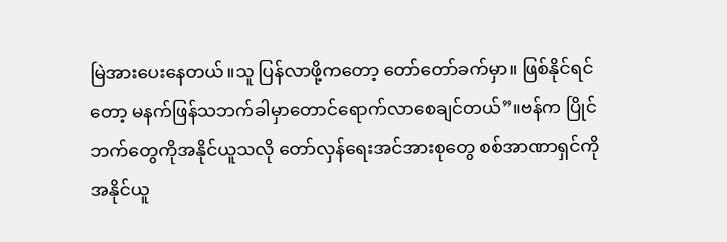မြဲအားပေးနေတယ်။သူ ပြန်လာဖို့ကတော့ တော်တော်ခက်မှာ။ ဖြစ်နိုင်ရင်တော့ မနက်ဖြန်သဘက်ခါမှာတောင်ရောက်လာစေချင်တယ်”။ဗန်က ပြိုင်ဘက်တွေကိုအနိုင်ယူသလို တော်လှန်ရေးအင်အားစုတွေ စစ်အာဏာရှင်ကိုအနိုင်ယူ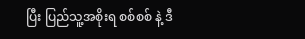ပြီး ပြည်သူ့အစိုးရ စစ်စစ် နဲ့ ဒီ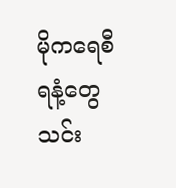မိုကရေစီ ရနံ့တွေသင်း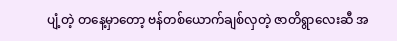ပျံ့တဲ့ တနေ့မှာတော့ ဗန်တစ်ယောက်ချစ်လှတဲ့ ဇာတိရွာလေးဆီ အ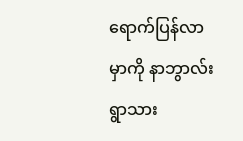ရောက်ပြန်လာမှာကို နာဘွာလ်းရွာသား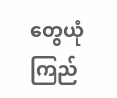တွေယုံကြည်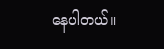နေပါတယ်။